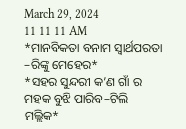March 29, 2024
11 11 11 AM
*ମାନବିକତା ବନାମ ସ୍ୱାର୍ଥପରତା –ରିଙ୍କୁ ମେହେର*
*ସହର ସୁନ୍ଦରୀ କ’ଣ ଗାଁ ର ମହକ ବୁଝି ପାରିବ–ଟିଲି ମଲ୍ଲିକ*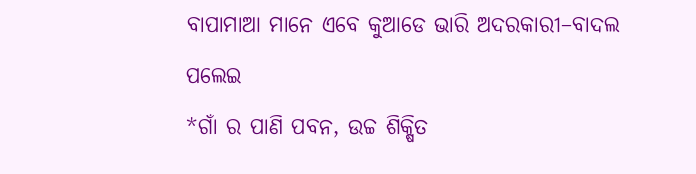ବାପାମାଆ ମାନେ ଏବେ କୁଆଡେ ଭାରି ଅଦରକାରୀ–ବାଦଲ ପଲେଇ
*ଗାଁ ର ପାଣି ପବନ, ଉଚ୍ଚ ଶିକ୍ଷିତ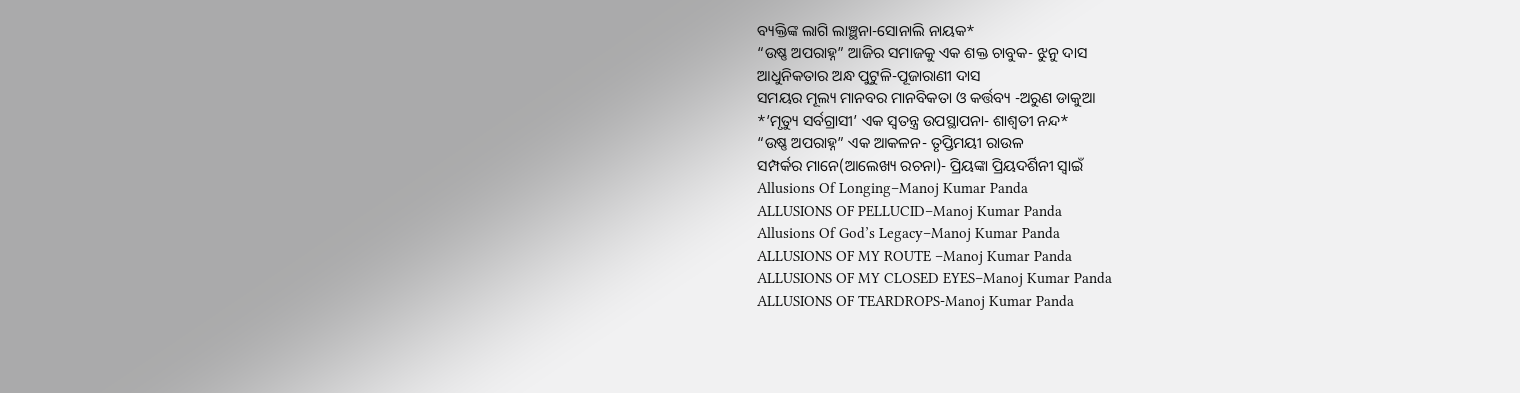ବ୍ୟକ୍ତିଙ୍କ ଲାଗି ଲାଞ୍ଛନା-ସୋନାଲି ନାୟକ*
“ଉଷ୍ଣ ଅପରାହ୍ନ” ଆଜିର ସମାଜକୁ ଏକ ଶକ୍ତ ଚାବୁକ- ଝୁନୁ ଦାସ
ଆଧୁନିକତାର ଅନ୍ଧ ପୁଟୁଳି-ପୂଜାରାଣୀ ଦାସ
ସମୟର ମୂଲ୍ୟ ମାନବର ମାନବିକତା ଓ କର୍ତ୍ତବ୍ୟ -ଅରୁଣ ଡାକୁଆ
*’ମୃତ୍ୟୁ ସର୍ବଗ୍ରାସୀ’ ଏକ ସ୍ୱତନ୍ତ୍ର ଉପସ୍ଥାପନା- ଶାଶ୍ଵତୀ ନନ୍ଦ*
“ଉଷ୍ଣ ଅପରାହ୍ନ” ଏକ ଆକଳନ- ତୃପ୍ତିମୟୀ ରାଉଳ
ସମ୍ପର୍କର ମାନେ(ଆଲେଖ୍ୟ ରଚନା)- ପ୍ରିୟଙ୍କା ପ୍ରିୟଦର୍ଶିନୀ ସ୍ୱାଇଁ
Allusions Of Longing–Manoj Kumar Panda
ALLUSIONS OF PELLUCID–Manoj Kumar Panda
Allusions Of God’s Legacy–Manoj Kumar Panda
ALLUSIONS OF MY ROUTE –Manoj Kumar Panda
ALLUSIONS OF MY CLOSED EYES–Manoj Kumar Panda
ALLUSIONS OF TEARDROPS-Manoj Kumar Panda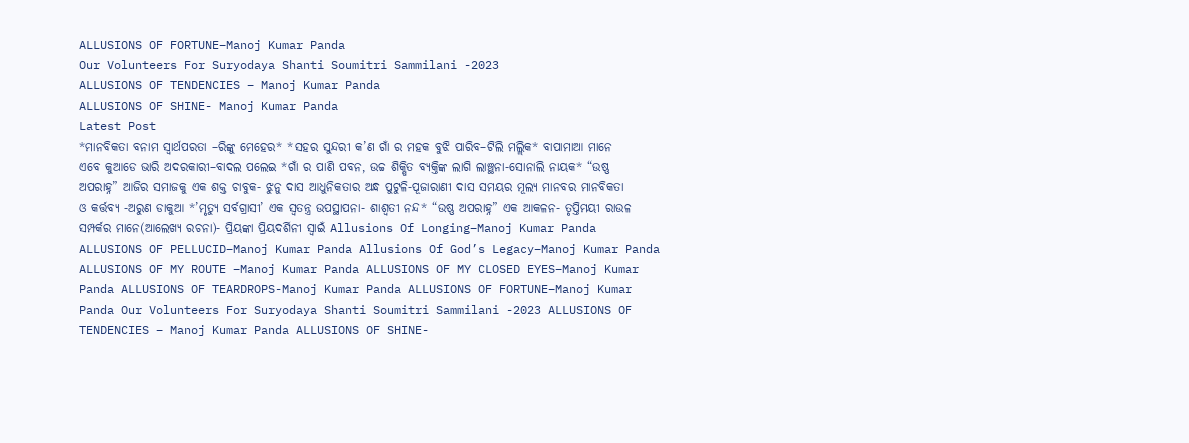ALLUSIONS OF FORTUNE–Manoj Kumar Panda
Our Volunteers For Suryodaya Shanti Soumitri Sammilani -2023
ALLUSIONS OF TENDENCIES – Manoj Kumar Panda
ALLUSIONS OF SHINE- Manoj Kumar Panda
Latest Post
*ମାନବିକତା ବନାମ ସ୍ୱାର୍ଥପରତା –ରିଙ୍କୁ ମେହେର* *ସହର ସୁନ୍ଦରୀ କ’ଣ ଗାଁ ର ମହକ ବୁଝି ପାରିବ–ଟିଲି ମଲ୍ଲିକ* ବାପାମାଆ ମାନେ ଏବେ କୁଆଡେ ଭାରି ଅଦରକାରୀ–ବାଦଲ ପଲେଇ *ଗାଁ ର ପାଣି ପବନ, ଉଚ୍ଚ ଶିକ୍ଷିତ ବ୍ୟକ୍ତିଙ୍କ ଲାଗି ଲାଞ୍ଛନା-ସୋନାଲି ନାୟକ* “ଉଷ୍ଣ ଅପରାହ୍ନ” ଆଜିର ସମାଜକୁ ଏକ ଶକ୍ତ ଚାବୁକ- ଝୁନୁ ଦାସ ଆଧୁନିକତାର ଅନ୍ଧ ପୁଟୁଳି-ପୂଜାରାଣୀ ଦାସ ସମୟର ମୂଲ୍ୟ ମାନବର ମାନବିକତା ଓ କର୍ତ୍ତବ୍ୟ -ଅରୁଣ ଡାକୁଆ *’ମୃତ୍ୟୁ ସର୍ବଗ୍ରାସୀ’ ଏକ ସ୍ୱତନ୍ତ୍ର ଉପସ୍ଥାପନା- ଶାଶ୍ଵତୀ ନନ୍ଦ* “ଉଷ୍ଣ ଅପରାହ୍ନ” ଏକ ଆକଳନ- ତୃପ୍ତିମୟୀ ରାଉଳ ସମ୍ପର୍କର ମାନେ(ଆଲେଖ୍ୟ ରଚନା)- ପ୍ରିୟଙ୍କା ପ୍ରିୟଦର୍ଶିନୀ ସ୍ୱାଇଁ Allusions Of Longing–Manoj Kumar Panda ALLUSIONS OF PELLUCID–Manoj Kumar Panda Allusions Of God’s Legacy–Manoj Kumar Panda ALLUSIONS OF MY ROUTE –Manoj Kumar Panda ALLUSIONS OF MY CLOSED EYES–Manoj Kumar Panda ALLUSIONS OF TEARDROPS-Manoj Kumar Panda ALLUSIONS OF FORTUNE–Manoj Kumar Panda Our Volunteers For Suryodaya Shanti Soumitri Sammilani -2023 ALLUSIONS OF TENDENCIES – Manoj Kumar Panda ALLUSIONS OF SHINE-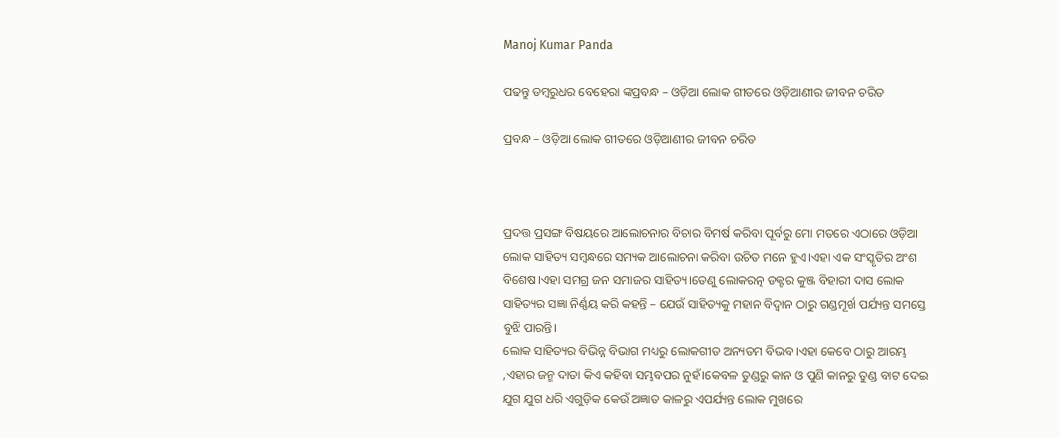Manoj Kumar Panda

ପଢନ୍ତୁ ଡମ୍ବରୁଧର ବେହେରା ଙ୍କପ୍ରବନ୍ଧ – ଓଡ଼ିଆ ଲୋକ ଗୀତରେ ଓଡ଼ିଆଣୀର ଜୀବନ ଚରିତ

ପ୍ରବନ୍ଧ – ଓଡ଼ିଆ ଲୋକ ଗୀତରେ ଓଡ଼ିଆଣୀର ଜୀବନ ଚରିତ



ପ୍ରଦତ୍ତ ପ୍ରସଙ୍ଗ ବିଷୟରେ ଆଲୋଚନାର ବିଚାର ବିମର୍ଷ କରିବା ପୂର୍ବରୁ ମୋ ମତରେ ଏଠାରେ ଓଡ଼ିଆ ଲୋକ ସାହିତ୍ୟ ସମ୍ବନ୍ଧରେ ସମ୍ୟକ ଆଲୋଚନା କରିବା ଉଚିତ ମନେ ହୁଏ।ଏହା ଏକ ସଂସ୍କୃତିର ଅଂଶ ବିଶେଷ।ଏହା ସମଗ୍ର ଜନ ସମାଜର ସାହିତ୍ୟ।ତେଣୁ ଲୋକରତ୍ନ ଡକ୍ଟର କୁଞ୍ଜ ବିହାରୀ ଦାସ ଲୋକ ସାହିତ୍ୟର ସଜ୍ଞା ନିର୍ଣ୍ଣୟ କରି କହନ୍ତି – ଯେଉଁ ସାହିତ୍ୟକୁ ମହାନ ବିଦ୍ୱାନ ଠାରୁ ଗଣ୍ଡମୂର୍ଖ ପର୍ଯ୍ୟନ୍ତ ସମସ୍ତେ ବୁଝି ପାରନ୍ତି।
ଲୋକ ସାହିତ୍ୟର ବିଭିନ୍ନ ବିଭାଗ ମଧ୍ୟରୁ ଲୋକଗୀତ ଅନ୍ୟତମ ବିଭବ।ଏହା କେବେ ଠାରୁ ଆରମ୍ଭ ,ଏହାର ଜନ୍ମ ଦାତା କିଏ କହିବା ସମ୍ଭବପର ନୁହଁ।କେବଳ ତୁଣ୍ଡରୁ କାନ ଓ ପୁଣି କାନରୁ ତୁଣ୍ଡ ବାଟ ଦେଇ ଯୁଗ ଯୁଗ ଧରି ଏଗୁଡ଼ିକ କେଉଁ ଅଜ୍ଞାତ କାଳରୁ ଏପର୍ଯ୍ୟନ୍ତ ଲୋକ ମୁଖରେ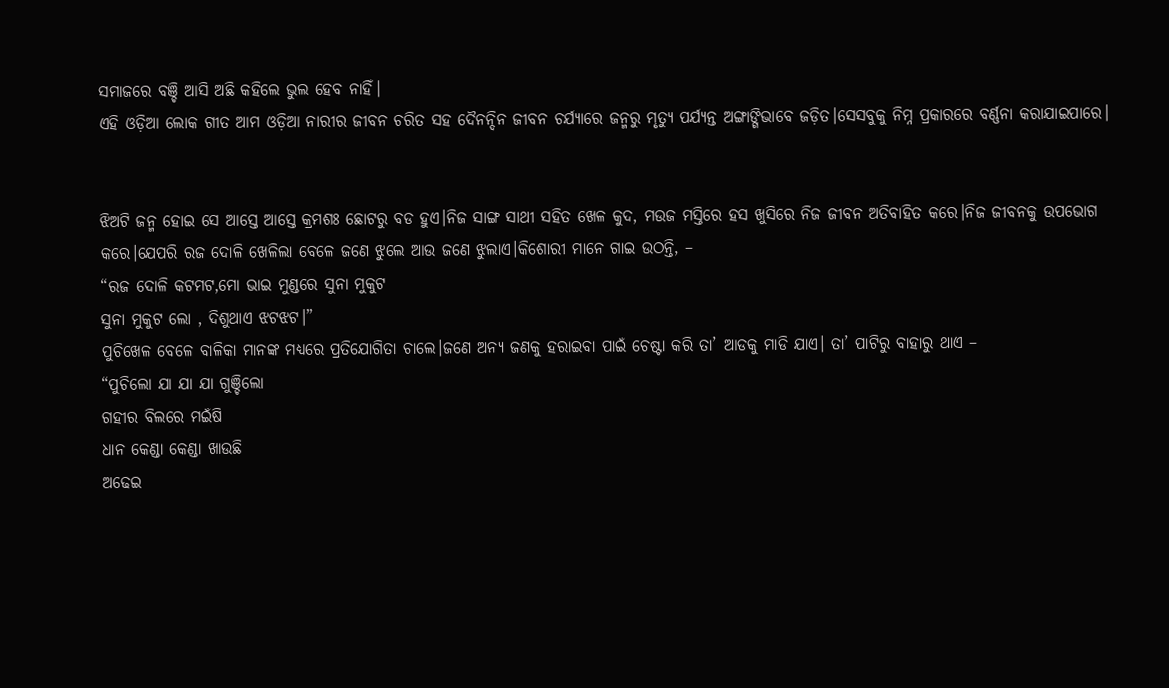ସମାଜରେ ବଞ୍ଚି ଆସି ଅଛି କହିଲେ ଭୁଲ ହେବ ନାହିଁ।
ଏହି ଓଡ଼ିଆ ଲୋକ ଗୀତ ଆମ ଓଡ଼ିଆ ନାରୀର ଜୀବନ ଚରିତ ସହ ଦୈନନ୍ଦିନ ଜୀବନ ଚର୍ଯ୍ୟାରେ ଜନ୍ମରୁ ମୃତ୍ୟୁ ପର୍ଯ୍ୟନ୍ତ ଅଙ୍ଗାଙ୍ଗିଭାବେ ଜଡ଼ିତ।ସେସବୁକୁ ନିମ୍ନ ପ୍ରକାରରେ ବର୍ଣ୍ଣନା କରାଯାଇପାରେ।


ଝିଅଟି ଜନ୍ମ ହୋଇ ସେ ଆସ୍ତେ ଆସ୍ତେ କ୍ରମଶଃ ଛୋଟରୁ ବଡ ହୁଏ।ନିଜ ସାଙ୍ଗ ସାଥୀ ସହିତ ଖେଳ କୁଦ, ମଉଜ ମସ୍ତିରେ ହସ ଖୁସିରେ ନିଜ ଜୀବନ ଅତିବାହିତ କରେ।ନିଜ ଜୀବନକୁ ଉପଭୋଗ କରେ।ଯେପରି ରଜ ଦୋଳି ଖେଳିଲା ବେଳେ ଜଣେ ଝୁଲେ ଆଉ ଜଣେ ଝୁଲାଏ।କିଶୋରୀ ମାନେ ଗାଇ ଉଠନ୍ତି, –
“ରଜ ଦୋଳି କଟମଟ,ମୋ ଭାଇ ମୁଣ୍ଡରେ ସୁନା ମୁକୁଟ
ସୁନା ମୁକୁଟ ଲୋ , ଦିଶୁଥାଏ ଝଟଝଟ।”
ପୁଚିଖେଳ ବେଳେ ବାଳିକା ମାନଙ୍କ ମଧ୍ୟରେ ପ୍ରତିଯୋଗିତା ଚାଲେ।ଜଣେ ଅନ୍ୟ ଜଣକୁ ହରାଇବା ପାଇଁ ଚେଷ୍ଟା କରି ତା’ ଆଡକୁ ମାଡି ଯାଏ। ତା’ ପାଟିରୁ ବାହାରୁ ଥାଏ –
“ପୁଚିଲୋ ଯା ଯା ଯା ଗୁଞ୍ଚିଲୋ
ଗହୀର ବିଲରେ ମଇଁଷି
ଧାନ କେଣ୍ଡା କେଣ୍ଡା ଖାଉଛି
ଅଢେଇ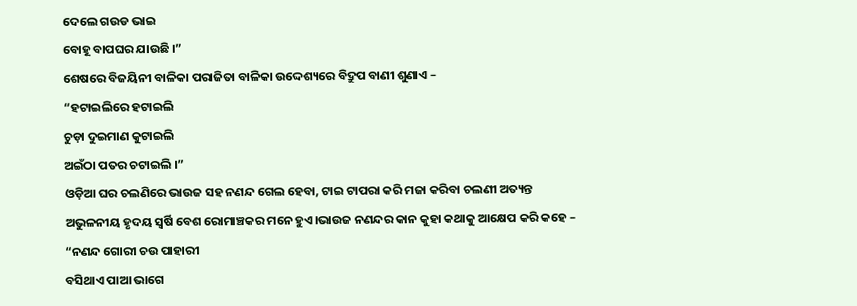ଦେଲେ ଗଉଡ ଭାଇ
ବୋହୂ ବାପଘର ଯାଉଛି ।”
ଶେଷରେ ବିଜୟିନୀ ବାଳିକା ପରାଜିତା ବାଳିକା ଉଦ୍ଦେଶ୍ୟରେ ବିଦ୍ରୁପ ବାଣୀ ଶୁଣାଏ –
“ହଟାଇଲିରେ ହଟାଇଲି
ଚୁଡ଼ା ଦୁଇମାଣ କୁଟାଇଲି
ଅଇଁଠା ପତର ଚଟାଇଲି ।”
ଓଡ଼ିଆ ଘର ଚଲଣିରେ ଭାଉଜ ସହ ନଣନ୍ଦ ଗେଲ ହେବା, ଟାଇ ଟାପରା କରି ମଜା କରିବା ଚଲଣୀ ଅତ୍ୟନ୍ତ ଅଭୁଳନୀୟ ହୃଦୟ ସ୍ୱର୍ଷି ବେଶ ରୋମାଞ୍ଚକର ମନେ ହୁଏ।ଭାଉଜ ନଣନ୍ଦର କାନ କୁହା କଥାକୁ ଆକ୍ଷେପ କରି କହେ –
“ନଣନ୍ଦ ଗୋରୀ ଚଉ ପାହାରୀ
ବସିଥାଏ ପାଆ ଭାଗେ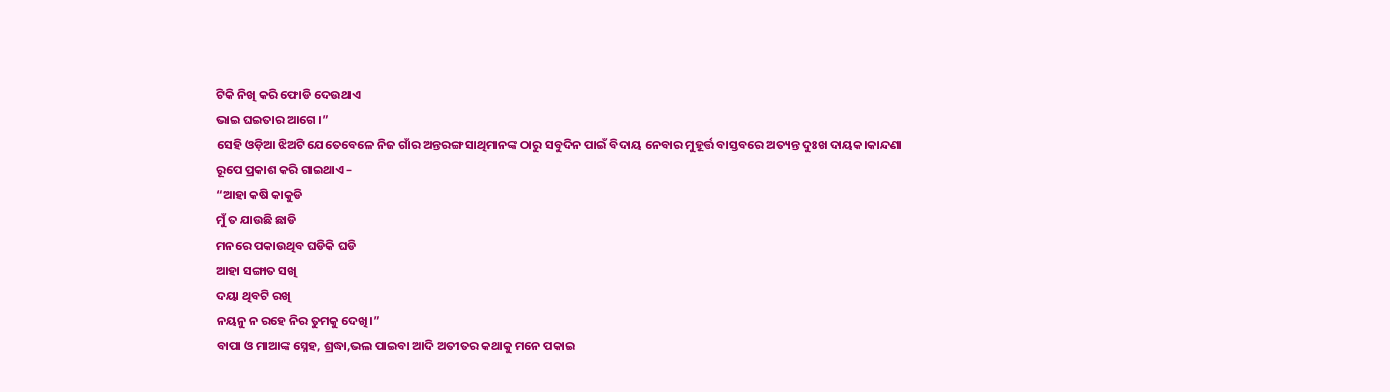ଟିକି ନିଖି କରି ଫୋଡି ଦେଉଥାଏ
ଭାଇ ଘଇତାର ଆଗେ ।”
ସେହି ଓଡ଼ିଆ ଝିଅଟି ଯେତେବେଳେ ନିଜ ଗାଁର ଅନ୍ତରଙ୍ଗ ସାଥିମାନଙ୍କ ଠାରୁ ସବୁଦିନ ପାଇଁ ବିଦାୟ ନେବାର ମୁହୂର୍ତ୍ତ ବାସ୍ତବରେ ଅତ୍ୟନ୍ତ ଦୁଃଖ ଦାୟକ।କାନ୍ଦଣା ରୂପେ ପ୍ରକାଶ କରି ଗାଇଥାଏ –
“ଆହା କଷି କାକୁଡି
ମୁଁ ତ ଯାଉଛି ଛାଡି
ମନରେ ପକାଉଥିବ ଘଡିକି ଘଡି
ଆହା ସଙ୍ଗାତ ସଖି
ଦୟା ଥିବଟି ରଖି
ନୟନୁ ନ ରହେ ନିର ତୁମକୁ ଦେଖି।”
ବାପା ଓ ମାଆଙ୍କ ସ୍ନେହ, ଶ୍ରଦ୍ଧା,ଭଲ ପାଇବା ଆଦି ଅତୀତର କଥାକୁ ମନେ ପକାଇ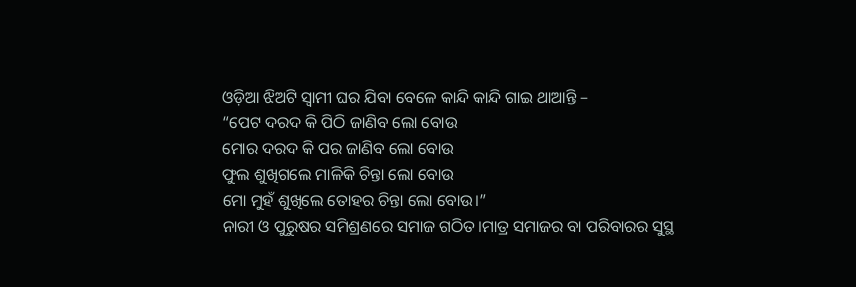ଓଡ଼ିଆ ଝିଅଟି ସ୍ୱାମୀ ଘର ଯିବା ବେଳେ କାନ୍ଦି କାନ୍ଦି ଗାଇ ଥାଆନ୍ତି –
“ପେଟ ଦରଦ କି ପିଠି ଜାଣିବ ଲୋ ବୋଉ
ମୋର ଦରଦ କି ପର ଜାଣିବ ଲୋ ବୋଉ
ଫୁଲ ଶୁଖିଗଲେ ମାଳିକି ଚିନ୍ତା ଲୋ ବୋଉ
ମୋ ମୁହଁ ଶୁଖିଲେ ତୋହର ଚିନ୍ତା ଲୋ ବୋଉ।”
ନାରୀ ଓ ପୁରୁଷର ସମିଶ୍ରଣରେ ସମାଜ ଗଠିତ।ମାତ୍ର ସମାଜର ବା ପରିବାରର ସୁସ୍ଥ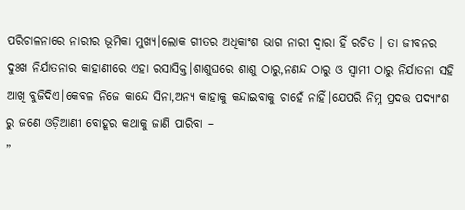ପରିଚାଳନାରେ ନାରୀର ଭୂମିକା ମୁଖ୍ୟ।ଲୋକ ଗୀତର ଅଧିକାଂଶ ଭାଗ ନାରୀ ଦ୍ଵାରା ହିଁ ରଚିତ । ତା ଜୀବନର ଦୁଃଖ ନିର୍ଯାତନାର କାହାଣୀରେ ଏହା ରସାସିକ୍ତ।ଶାଶୁଘରେ ଶାଶୁ ଠାରୁ,ନଣନ୍ଦ ଠାରୁ ଓ ସ୍ୱାମୀ ଠାରୁ ନିର୍ଯାତନା ସହି ଆଖି ବୁଜିଦିଏ।କେବଳ ନିଜେ କାନ୍ଦେ ସିନା,ଅନ୍ୟ କାହାକୁ କନ୍ଦାଇବାକୁ ଚାହେଁ ନାହିଁ।ଯେପରି ନିମ୍ନ ପ୍ରଦତ୍ତ ପଦ୍ୟାଂଶ ରୁ ଜଣେ ଓଡ଼ିଆଣୀ ବୋହୂର କଥାକୁ ଜାଣି ପାରିବା –
”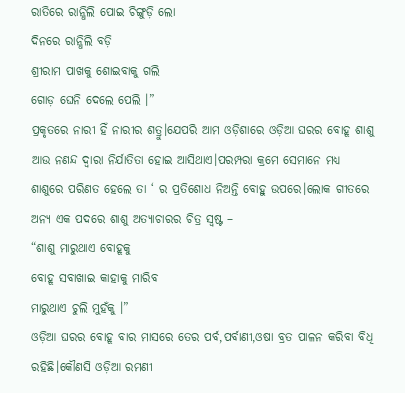ରାତିରେ ରାନ୍ଧିଲି ପୋଇ ଚିଙ୍ଗୁଡ଼ି ଲୋ
ଦିନରେ ରାନ୍ଧିଲି ବଡ଼ି
ଶ୍ରୀରାମ ପାଖକୁ ଶୋଇବାକୁ ଗଲି
ଗୋଡ଼ ଘେନି ଦେଲେ ପେଲି ।”
ପ୍ରକୃତରେ ନାରୀ ହିଁ ନାରୀର ଶତ୍ରୁ।ଯେପରି ଆମ ଓଡ଼ିଶାରେ ଓଡ଼ିଆ ଘରର ବୋହୂ ଶାଶୁ ଆଉ ନଣନ୍ଦ ଦ୍ଵାରା ନିର୍ଯାତିତା ହୋଇ ଆସିଥାଏ।ପରମ୍ପରା କ୍ରମେ ସେମାନେ ମଧ୍ୟ ଶାଶୁରେ ପରିଣତ ହେଲେ ତା ‘ ର ପ୍ରତିଶୋଧ ନିଅନ୍ତି ବୋହୁ ଉପରେ।ଲୋକ ଗୀତରେ ଅନ୍ୟ ଏକ ପଦରେ ଶାଶୁ ଅତ୍ୟାଚାରର ଚିତ୍ର ସ୍ଵଷ୍ଟ –
“ଶାଶୁ ମାରୁଥାଏ ବୋହୂକୁ
ବୋହୂ ସବାଖାଇ କାହାକୁ ମାରିବ
ମାରୁଥାଏ ଚୁଲି ମୁହଁକୁ ।”
ଓଡ଼ିଆ ଘରର ବୋହୂ ବାର ମାସରେ ତେର ପର୍ବ,ପର୍ବାଣୀ,ଓଷା ବ୍ରତ ପାଳନ କରିବା ବିଧି ରହିଛି।କୌଣସି ଓଡ଼ିଆ ରମଣୀ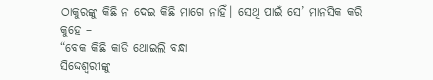ଠାକୁରଙ୍କୁ କିଛି ନ ଦେଇ କିଛି ମାଗେ ନାହିଁ। ସେଥି ପାଇଁ ସେ’ ମାନସିକ କରି କୁହେ –
“ବେକ କିଛି କାଡି ଥୋଇଲି ବନ୍ଧା
ସିଦ୍ଦେଶ୍ୱରୀଙ୍କୁ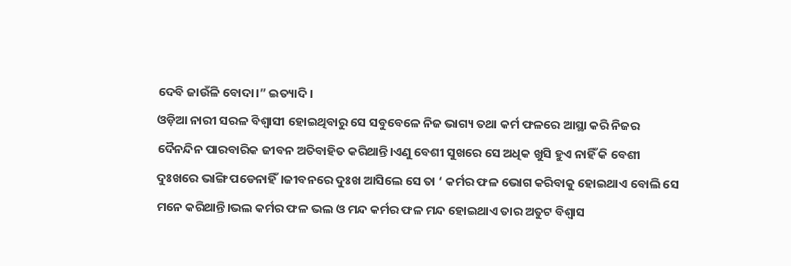ଦେବି ଜାଉଁଳି ବୋଦା।” ଇତ୍ୟାଦି ।
ଓଡ଼ିଆ ନାରୀ ସରଳ ବିଶ୍ୱାସୀ ହୋଇଥିବାରୁ ସେ ସବୁବେଳେ ନିଜ ଭାଗ୍ୟ ତଥା କର୍ମ ଫଳରେ ଆସ୍ଥା କରି ନିଜର ଦୈନନ୍ଦିନ ପାରବାରିକ ଜୀବନ ଅତିବାହିତ କରିଥାନ୍ତି।ଏଣୁ ବେଶୀ ସୁଖରେ ସେ ଅଧିକ ଖୁସି ହୁଏ ନାହିଁ କି ବେଶୀ ଦୁଃଖରେ ଭାଙ୍ଗି ପଡେନାହିଁ।ଜୀବନରେ ଦୁଃଖ ଆସିଲେ ସେ ତା ‘ କର୍ମର ଫଳ ଭୋଗ କରିବାକୁ ହୋଇଥାଏ ବୋଲି ସେ ମନେ କରିଥାନ୍ତି।ଭଲ କର୍ମର ଫଳ ଭଲ ଓ ମନ୍ଦ କର୍ମର ଫଳ ମନ୍ଦ ହୋଇଥାଏ ତାର ଅତୁଟ ବିଶ୍ୱାସ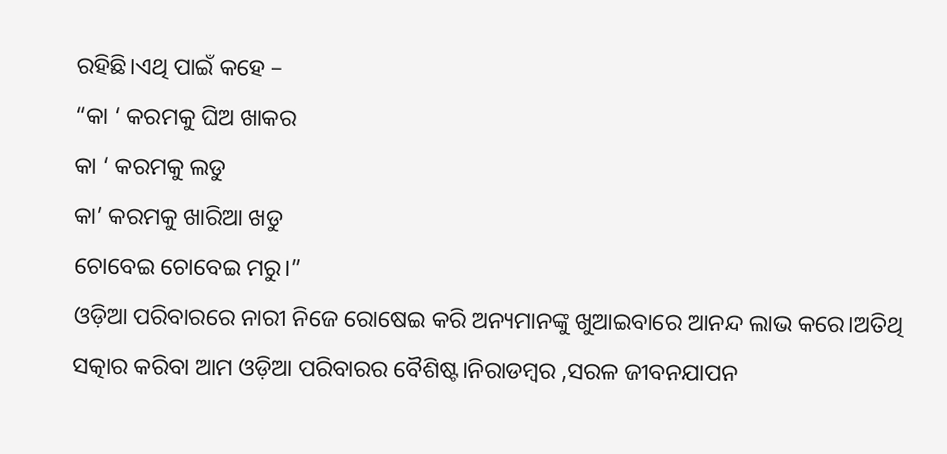ରହିଛି।ଏଥି ପାଇଁ କହେ –
“କା ‘ କରମକୁ ଘିଅ ଖାକର
କା ‘ କରମକୁ ଲଡୁ
କା’ କରମକୁ ଖାରିଆ ଖଡୁ
ଚୋବେଇ ଚୋବେଇ ମରୁ।”
ଓଡ଼ିଆ ପରିବାରରେ ନାରୀ ନିଜେ ରୋଷେଇ କରି ଅନ୍ୟମାନଙ୍କୁ ଖୁଆଇବାରେ ଆନନ୍ଦ ଲାଭ କରେ।ଅତିଥି ସତ୍କାର କରିବା ଆମ ଓଡ଼ିଆ ପରିବାରର ବୈଶିଷ୍ଟ।ନିରାଡମ୍ବର ,ସରଳ ଜୀବନଯାପନ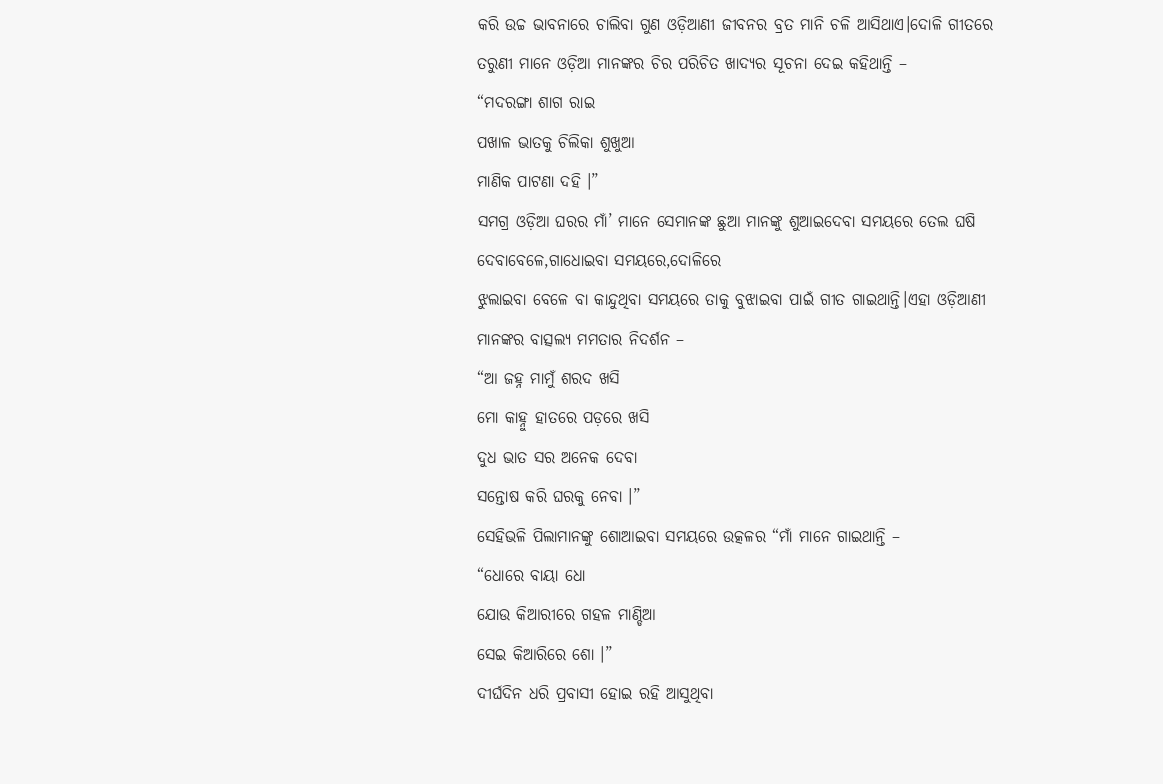କରି ଉଚ୍ଚ ଭାବନାରେ ଚାଲିବା ଗୁଣ ଓଡ଼ିଆଣୀ ଜୀବନର ବ୍ରତ ମାନି ଚଳି ଆସିଥାଏ।ଦୋଳି ଗୀତରେ ତରୁଣୀ ମାନେ ଓଡ଼ିଆ ମାନଙ୍କର ଚିର ପରିଚିତ ଖାଦ୍ୟର ସୂଚନା ଦେଇ କହିଥାନ୍ତି –
“ମଦରଙ୍ଗା ଶାଗ ରାଇ
ପଖାଳ ଭାତକୁ ଚିଲିକା ଶୁଖୁଆ
ମାଣିକ ପାଟଣା ଦହି ।”
ସମଗ୍ର ଓଡ଼ିଆ ଘରର ମାଁ’ ମାନେ ସେମାନଙ୍କ ଛୁଆ ମାନଙ୍କୁ ଶୁଆଇଦେବା ସମୟରେ ତେଲ ଘଷି ଦେବାବେଳେ,ଗାଧୋଇବା ସମୟରେ,ଦୋଳିରେ
ଝୁଲାଇବା ବେଳେ ବା କାନ୍ଦୁଥିବା ସମୟରେ ତାକୁ ବୁଝାଇବା ପାଇଁ ଗୀତ ଗାଇଥାନ୍ତି।ଏହା ଓଡ଼ିଆଣୀ ମାନଙ୍କର ବାତ୍ସଲ୍ୟ ମମତାର ନିଦର୍ଶନ –
“ଆ ଜହ୍ନ ମାମୁଁ ଶରଦ ଖସି
ମୋ କାହ୍ନୁ ହାତରେ ପଡ଼ରେ ଖସି
ଦୁଧ ଭାତ ସର ଅନେକ ଦେବା
ସନ୍ତୋଷ କରି ଘରକୁ ନେବା ।”
ସେହିଭଳି ପିଲାମାନଙ୍କୁ ଶୋଆଇବା ସମୟରେ ଉତ୍କଳର “ମାଁ ମାନେ ଗାଇଥାନ୍ତି –
“ଧୋରେ ବାୟା ଧୋ
ଯୋଉ କିଆରୀରେ ଗହଳ ମାଣ୍ଡିଆ
ସେଇ କିଆରିରେ ଶୋ ।”
ଦୀର୍ଘଦିନ ଧରି ପ୍ରବାସୀ ହୋଇ ରହି ଆସୁଥିବା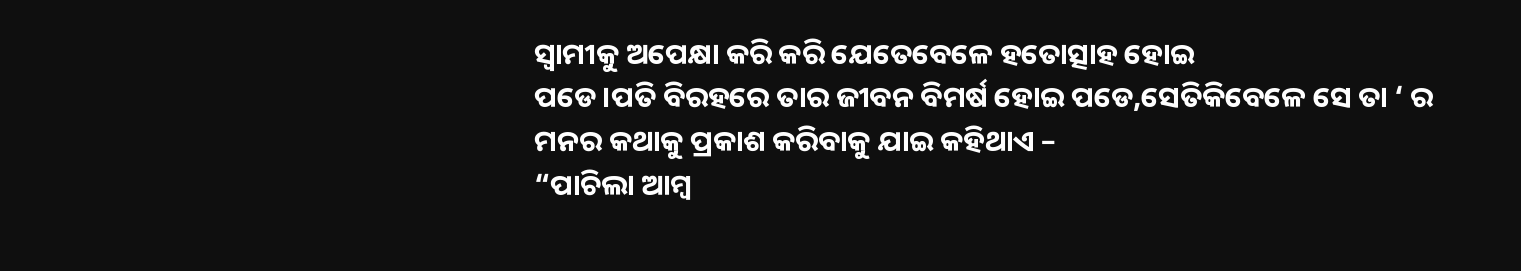ସ୍ୱାମୀକୁ ଅପେକ୍ଷା କରି କରି ଯେତେବେଳେ ହତୋତ୍ସାହ ହୋଇ
ପଡେ।ପତି ବିରହରେ ତାର ଜୀବନ ବିମର୍ଷ ହୋଇ ପଡେ,ସେତିକିବେଳେ ସେ ତା ‘ ର ମନର କଥାକୁ ପ୍ରକାଶ କରିବାକୁ ଯାଇ କହିଥାଏ –
“ପାଚିଲା ଆମ୍ବ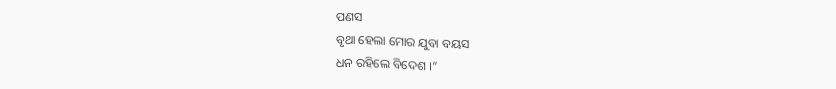ପଣସ
ବୃଥା ହେଲା ମୋର ଯୁବା ବୟସ
ଧନ ରହିଲେ ବିଦେଶ ।”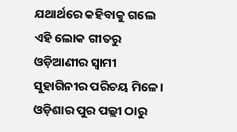ଯଥାର୍ଥରେ କହିବାକୁ ଗଲେ ଏହି ଲୋକ ଗୀତରୁ ଓଡ଼ିଆଣୀର ସ୍ୱାମୀ ସୁହାଗିନୀର ପରିଚୟ ମିଳେ।
ଓଡ଼ିଶାର ପୁର ପଲ୍ଲୀ ଠାରୁ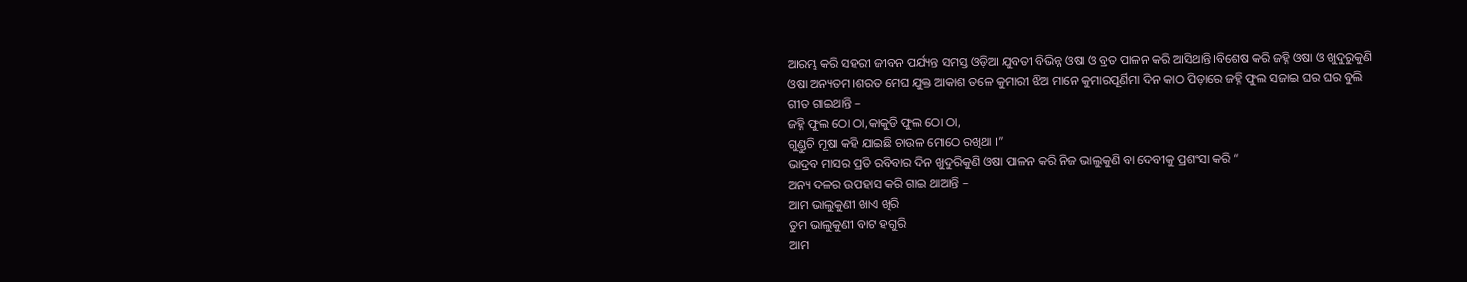ଆରମ୍ଭ କରି ସହରୀ ଜୀବନ ପର୍ଯ୍ୟନ୍ତ ସମସ୍ତ ଓଡ଼ିଆ ଯୁବତୀ ବିଭିନ୍ନ ଓଷା ଓ ବ୍ରତ ପାଳନ କରି ଆସିଥାନ୍ତି।ବିଶେଷ କରି ଜହ୍ନି ଓଷା ଓ ଖୁଦୁରୁକୁଣି ଓଷା ଅନ୍ୟତମ।ଶରତ ମେଘ ଯୁକ୍ତ ଆକାଶ ତଳେ କୁମାରୀ ଝିଅ ମାନେ କୁମାରପୂର୍ଣିମା ଦିନ କାଠ ପିଡ଼ାରେ ଜହ୍ନି ଫୁଲ ସଜାଇ ଘର ଘର ବୁଲି ଗୀତ ଗାଇଥାନ୍ତି –
ଜହ୍ନି ଫୁଲ ଠୋ ଠା,କାକୁଡି ଫୁଲ ଠୋ ଠା,
ଗୁଣ୍ଡୁଚି ମୂଷା କହି ଯାଇଛି ଚାଉଳ ମୋଠେ ରଖିଥା ।”
ଭାଦ୍ରବ ମାସର ପ୍ରତି ରବିବାର ଦିନ ଖୁଦୁରିକୁଣି ଓଷା ପାଳନ କରି ନିଜ ଭାଲୁକୁଣି ବା ଦେବୀକୁ ପ୍ରଶଂସା କରି “
ଅନ୍ୟ ଦଳର ଉପହାସ କରି ଗାଇ ଥାଆନ୍ତି –
ଆମ ଭାଲୁକୁଣୀ ଖାଏ ଖିରି
ତୁମ ଭାଲୁକୁଣୀ ବାଟ ହଗୁରି
ଆମ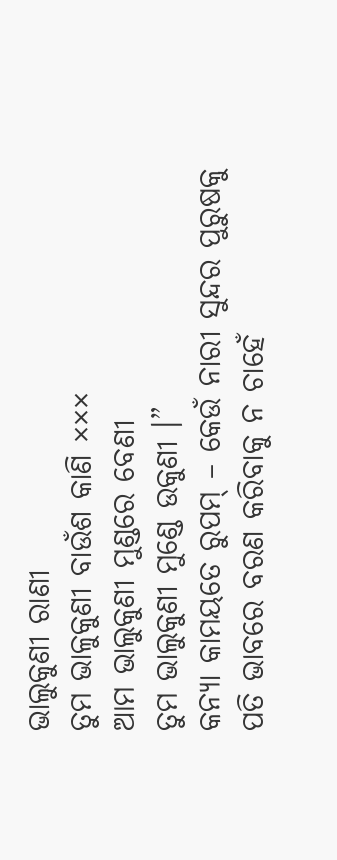ଭାଲୁକୁଣୀ ରାଣୀ
ତୁମ ଭାଳୁକୁଣୀ ବାଉଁଶ କାଣି ×××
ଆମ ଭାଲୁକୁଣୀ ମୁଣ୍ଡରେ ବେଣୀ
ତୁମ ଭାଲୁକୁଣୀ ମୁଣ୍ଡେ ଉକୁଣୀ ।”
କନ୍ୟା କାମୟତେ ରୁପମ୍ – କେଉଁ ନାରୀ ସୁନ୍ଦର ପୁରୁଷକୁ ପତି ଭାବରେ ବରଣ କରିବାକୁ ନ ଚାହେଁ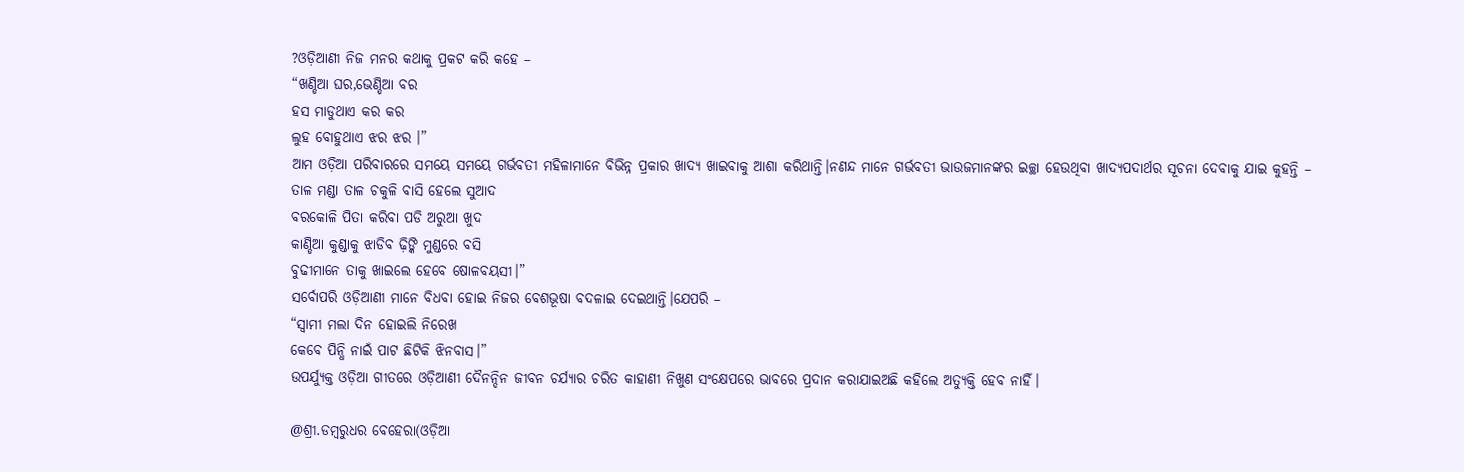?ଓଡ଼ିଆଣୀ ନିଜ ମନର କଥାକୁ ପ୍ରକଟ କରି କହେ –
“ଖଣ୍ଡିଆ ଘର,ଭେଣ୍ଡିଆ ବର
ହସ ମାଡୁଥାଏ କର କର
ଲୁହ ବୋହୁଥାଏ ଝର ଝର ।”
ଆମ ଓଡ଼ିଆ ପରିବାରରେ ସମୟେ ସମୟେ ଗର୍ଭବତୀ ମହିଳାମାନେ ବିଭିନ୍ନ ପ୍ରକାର ଖାଦ୍ୟ ଖାଇବାକୁ ଆଶା କରିଥାନ୍ତି।ନଣନ୍ଦ ମାନେ ଗର୍ଭବତୀ ଭାଉଜମାନଙ୍କର ଇଚ୍ଛା ହେଉଥିବା ଖାଦ୍ୟପଦାର୍ଥର ସୂଚନା ଦେବାକୁ ଯାଇ କୁହନ୍ତି –
ତାଳ ମଣ୍ଡା ତାଳ ଚକୁଳି ବାସି ହେଲେ ସୁଆଦ
ବରକୋଳି ପିତା କରିବା ପଡି ଅରୁଆ ଖୁଦ
କାଣ୍ଡିଆ କୁଣ୍ଡାକୁ ଝାଡିବ ଢ଼ିଙ୍କି ମୁଣ୍ଡରେ ବସି
ବୁଢୀମାନେ ତାକୁ ଖାଇଲେ ହେବେ ଷୋଳବୟସୀ।”
ସର୍ବୋପରି ଓଡ଼ିଆଣୀ ମାନେ ବିଧବା ହୋଇ ନିଜର ବେଶଭୂଷା ବଦଳାଇ ଦେଇଥାନ୍ତି।ଯେପରି –
“ସ୍ୱାମୀ ମଲା ଦିନ ହୋଇଲି ନିରେଖ
କେବେ ପିନ୍ଧି ନାଇଁ ପାଟ ଛିଟିକି ଝିନବାସ।”
ଉପର୍ଯ୍ୟୁକ୍ତ ଓଡ଼ିଆ ଗୀତରେ ଓଡ଼ିଆଣୀ ଦୈନନ୍ଦିନ ଜୀବନ ଚର୍ଯ୍ୟାର ଚରିତ କାହାଣୀ ନିଖୁଣ ସଂକ୍ଷେପରେ ଭାବରେ ପ୍ରଦାନ କରାଯାଇଅଛି କହିଲେ ଅତ୍ୟୁକ୍ତି ହେବ ନାହିଁ।

@ଶ୍ରୀ.ଡମ୍ବରୁଧର ବେହେରା(ଓଡ଼ିଆ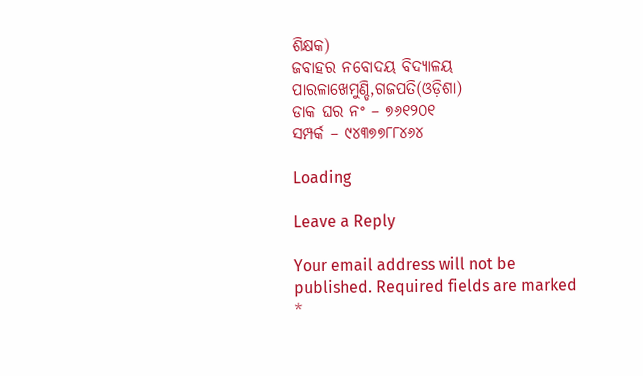ଶିକ୍ଷକ)
ଜବାହର ନବୋଦୟ ବିଦ୍ୟାଳୟ
ପାରଳାଖେମୁଣ୍ଡି,ଗଜପତି(ଓଡ଼ିଶା)
ଡାକ ଘର ନଂ – ୭୬୧୨୦୧
ସମ୍ପର୍କ – ୯୪୩୭୭୮୮୪୬୪

Loading

Leave a Reply

Your email address will not be published. Required fields are marked *